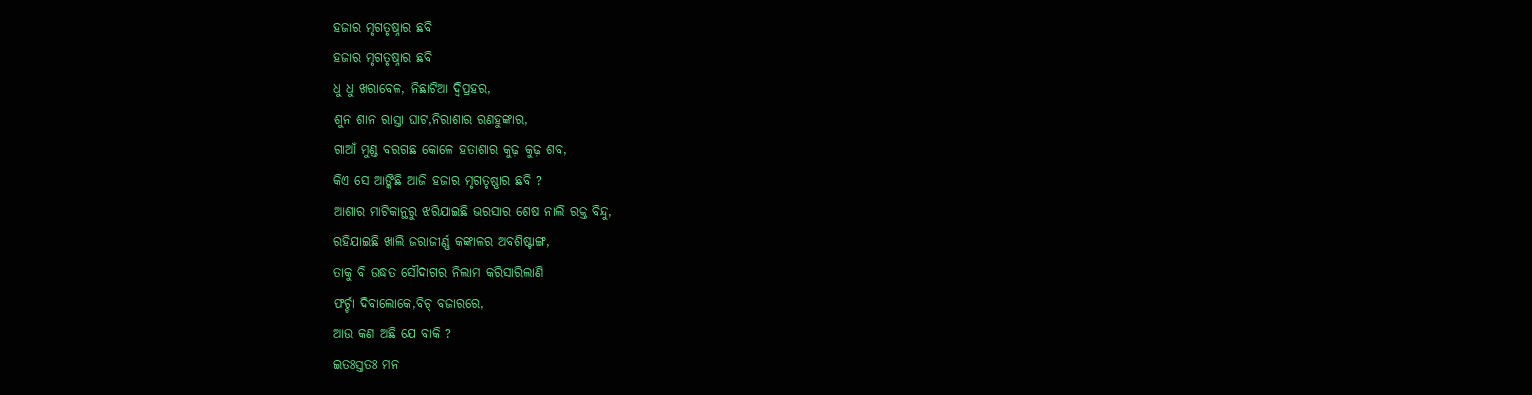ହଜାର ମୃଗତୃଷ୍ନାର ଛବି
ହଜାର ମୃଗତୃଷ୍ନାର ଛବି
ଧୁ ଧୁ ଖରାବେଳ, ନିଛାଟିଆ ଦ୍ୱିପ୍ରହର,
ଶୁନ ଶାନ ରାସ୍ତା ଘାଟ,ନିରାଶାର ରଣହୁଙ୍କାର,
ଗାଆଁ ମୁଣ୍ଡ ବରଗଛ କୋଳେ ହତାଶାର କୁଢ଼ କୁଢ଼ ଶବ,
କିଏ ସେ ଆଙ୍କିଛି ଆଜି ହଜାର ମୃଗତୃଷ୍ଣାର ଛବି ?
ଆଶାର ମାଟିକାନ୍ଥରୁ ଝରିଯାଇଛି ଭରସାର ଶେଷ ନାଲି ରକ୍ତ ବିନ୍ଦୁ,
ରହିଯାଇଛି ଖାଲି ଜରାଜୀର୍ଣ୍ଣ କଙ୍କାଳର ଅବଶିଷ୍ଟାଙ୍ଗ,
ତାକୁ ବି ଉଦ୍ଧତ ସୌଦାଗର ନିଲାମ କରିସାରିଲାଣି
ଫର୍ଚ୍ଚା ଦିବାଲୋକେ,ବିଚ୍ ବଜାରରେ,
ଆଉ କଣ ଅଛି ଯେ ବାକି ?
ଇତଃସ୍ତତଃ ମନ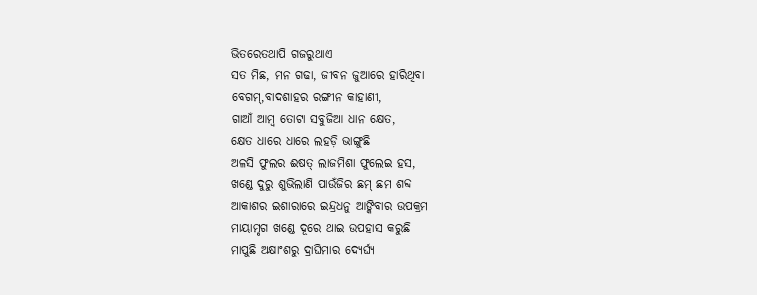ଭିତରେତଥାପି ଗଜରୁଥାଏ
ସତ ମିଛ, ମନ ଗଢା, ଜୀବନ ଜୁଆରେ ହାରିଥିବା
ବେଗମ୍,ବାଦଶାହର ରଙ୍ଗୀନ କାହାଣୀ,
ଗାଆଁ ଆମ୍ବ ତୋଟା ସବୁଜିଆ ଧାନ କ୍ଷେତ,
କ୍ଷେତ ଧାରେ ଧାରେ ଲହଡ଼ି ଭାଙ୍ଗୁଛି
ଅଳସି ଫୁଲର ଈଷତ୍ ଲାଜମିଶା ଫୁଲେଇ ହସ,
ଖଣ୍ଡେ ଦୁରୁ ଶୁଭିଲାଣି ପାଉଁଜିର ଛମ୍ ଛମ ଶବ୍ଦ
ଆକାଶର ଇଶାରାରେ ଇନ୍ଦ୍ରଧନୁ ଆଙ୍କିବାର ଉପକ୍ରମ
ମାୟାମୃଗ ଖଣ୍ଡେ ଦୂରେ ଥାଇ ଉପହାସ କରୁଛି
ମାପୁଛି ଅକ୍ଷାଂଶରୁ ଦ୍ରାଘିମାର ଦ୍ୟେର୍ଘ୍ୟ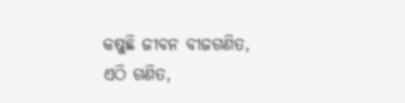କଷୁଛି ଜୀବନ ବୀଜଗଣିତ,
ଏଠି ଗଣିତ,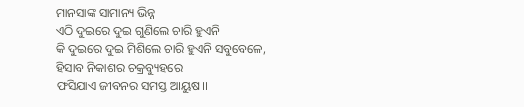ମାନସାଙ୍କ ସାମାନ୍ୟ ଭିନ୍ନ
ଏଠି ଦୁଇରେ ଦୁଇ ଗୁଣିଲେ ଚାରି ହୁଏନି
କି ଦୁଇରେ ଦୁଇ ମିଶିଲେ ଚାରି ହୁଏନି ସବୁବେଳେ,
ହିସାବ ନିକାଶର ଚକ୍ରବ୍ୟୁହରେ
ଫସିଯାଏ ଜୀବନର ସମସ୍ତ ଆୟୁଷ।।